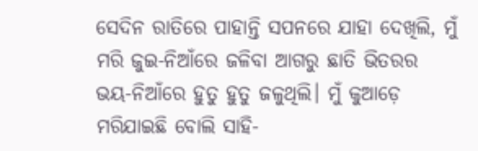ସେଦିନ ରାତିରେ ପାହାନ୍ତି ସପନରେ ଯାହା ଦେଖିଲି, ମୁଁ ମରି ଜୁଇ-ନିଆଁରେ ଜଳିବା ଆଗରୁ ଛାତି ଭିତରର ଭୟ-ନିଆଁରେ ହୁତୁ ହୁତୁ ଜଳୁଥିଲି। ମୁଁ କୁଆଡ଼େ ମରିଯାଇଛି ବୋଲି ସାହି-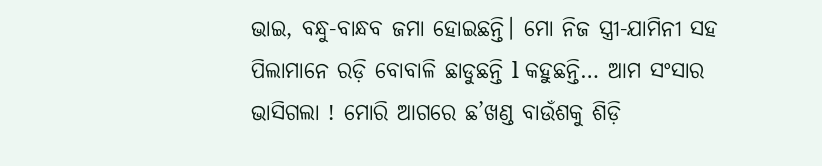ଭାଇ, ବନ୍ଧୁ-ବାନ୍ଧବ ଜମା ହୋଇଛନ୍ତି। ମୋ ନିଜ ସ୍ତ୍ରୀ-ଯାମିନୀ ସହ ପିଲାମାନେ ରଡ଼ି ବୋବାଳି ଛାଡୁଛନ୍ତି l କହୁଛନ୍ତି… ଆମ ସଂସାର ଭାସିଗଲା ! ମୋରି ଆଗରେ ଛ’ଖଣ୍ଡ ବାଉଁଶକୁ ଶିଡ଼ି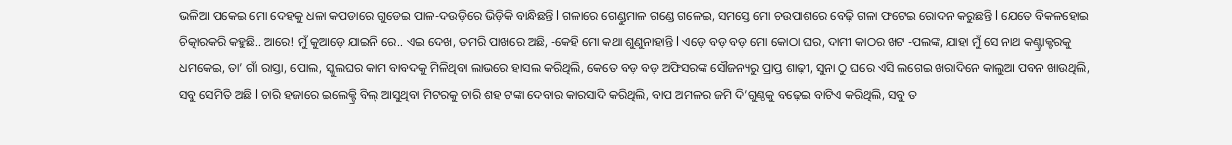ଭଳିଆ ପକେଇ ମୋ ଦେହକୁ ଧଳା କପଡାରେ ଗୁଡେଇ ପାଳ-ଦଉଡ଼ିରେ ଭିଡ଼ିକି ବାନ୍ଧିଛନ୍ତି l ଗଳାରେ ଗେଣ୍ଡୁମାଳ ଗଣ୍ଡେ ଗଳେଇ, ସମସ୍ତେ ମୋ ଚଉପାଶରେ ବେଢ଼ି ଗଳା ଫଟେଇ ରୋଦନ କରୁଛନ୍ତି l ଯେତେ ବିକଳହୋଇ ଚିତ୍କାରକରି କହୁଛି.. ଆରେ! ମୁଁ କୁଆଡ଼େ ଯାଇନି ରେ.. ଏଇ ଦେଖ, ତମରି ପାଖରେ ଅଛି, -କେହି ମୋ କଥା ଶୁଣୁନାହାନ୍ତି l ଏଡ଼େ ବଡ଼ ବଡ଼ ମୋ କୋଠା ଘର, ଦାମୀ କାଠର ଖଟ -ପଲଙ୍କ, ଯାହା ମୁଁ ସେ ନାଥ କଣ୍ଟ୍ରାକ୍ଟରକୁ ଧମକେଇ, ତା’ ଗାଁ ରାସ୍ତା, ପୋଲ, ସ୍କୁଲଘର କାମ ବାବଦକୁ ମିଳିଥିବା ଲାଭରେ ହାସଲ କରିଥିଲି, କେତେ ବଡ଼ ବଡ଼ ଅଫିସରଙ୍କ ସୌଜନ୍ୟରୁ ପ୍ରାପ୍ତ ଶାଢ଼ୀ, ସୁନା ଠୁ ଘରେ ଏସି ଲଗେଇ ଖରାଦିନେ କାଲୁଆ ପବନ ଖାଉଥିଲି, ସବୁ ସେମିତି ଅଛି l ଚାରି ହଜାରେ ଇଲେକ୍ଟ୍ରି ବିଲ୍ ଆସୁଥିବା ମିଟରକୁ ଚାରି ଶହ ଟଙ୍କା ଦେବାର କାରସାଦି କରିଥିଲି, ବାପ ଅମଳର ଜମି ଦି’ଗୁଣ୍ଠକୁ ବଢ଼େଇ ବାଟିଏ କରିଥିଲି, ସବୁ ତ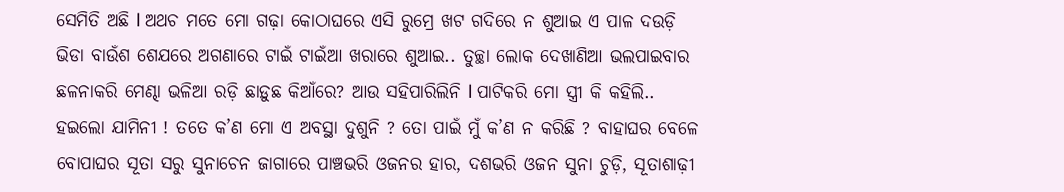ସେମିତି ଅଛି l ଅଥଚ ମତେ ମୋ ଗଢ଼ା କୋଠାଘରେ ଏସି ରୁମ୍ରେ ଖଟ ଗଦିରେ ନ ଶୁଆଇ ଏ ପାଳ ଦଉଡ଼ି ଭିଡା ବାଉଁଶ ଶେଯରେ ଅଗଣାରେ ଟାଇଁ ଟାଇଁଆ ଖରାରେ ଶୁଆଇ.. ତୁଚ୍ଛା ଲୋକ ଦେଖାଣିଆ ଭଲପାଇବାର ଛଳନାକରି ମେଣ୍ଢା ଭଳିଆ ରଡ଼ି ଛାଡ଼ୁଛ କିଆଁରେ? ଆଉ ସହିପାରିଲିନି l ପାଟିକରି ମୋ ସ୍ତ୍ରୀ କି କହିଲି.. ହଇଲୋ ଯାମିନୀ ! ତତେ କ’ଣ ମୋ ଏ ଅବସ୍ଥା ଦୁଶୁନି ? ତୋ ପାଇଁ ମୁଁ କ’ଣ ନ କରିଛି ? ବାହାଘର ବେଳେ ବୋପାଘର ସୂତା ସରୁ ସୁନାଚେନ ଜାଗାରେ ପାଞ୍ଚଭରି ଓଜନର ହାର, ଦଶଭରି ଓଜନ ସୁନା ଚୁଡ଼ି, ସୂତାଶାଢ଼ୀ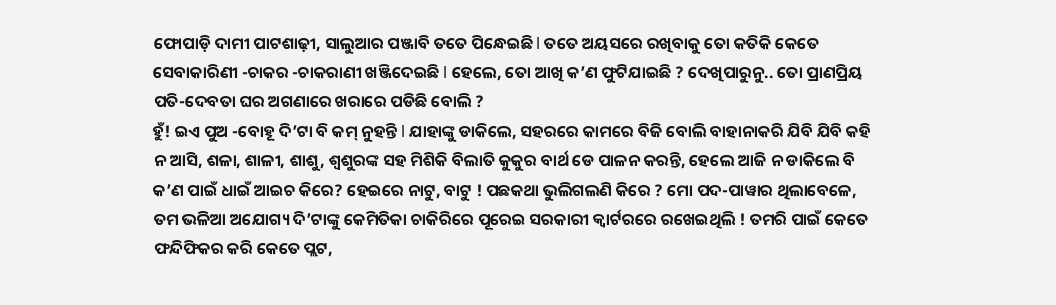ଫୋପାଡ଼ି ଦାମୀ ପାଟଶାଢ଼ୀ, ସାଲୁଆର ପଞ୍ଜାବି ତତେ ପିନ୍ଧେଇଛି l ତତେ ଅୟସରେ ରଖିବାକୁ ତୋ କତିକି କେତେ ସେବାକାରିଣୀ -ଚାକର -ଚାକରାଣୀ ଖଞ୍ଜିଦେଇଛି l ହେଲେ, ତୋ ଆଖି କ’ଣ ଫୁଟିଯାଇଛି ? ଦେଖିପାରୁନୁ.. ତୋ ପ୍ରାଣପ୍ରିୟ ପତି-ଦେବତା ଘର ଅଗଣାରେ ଖରାରେ ପଡିଛି ବୋଲି ?
ହୁଁ! ଇଏ ପୁଅ -ବୋହୂ ଦି’ଟା ବି କମ୍ ନୁହନ୍ତି l ଯାହାଙ୍କୁ ଡାକିଲେ, ସହରରେ କାମରେ ବିଜି ବୋଲି ବାହାନାକରି ଯିବି ଯିବି କହି ନ ଆସି, ଶଳା, ଶାଳୀ, ଶାଶୁ, ଶ୍ୱଶୁରଙ୍କ ସହ ମିଶିକି ବିଲାତି କୁକୁର ବାର୍ଥ ଡେ ପାଳନ କରନ୍ତି, ହେଲେ ଆଜି ନ ଡାକିଲେ ବି କ’ଣ ପାଇଁ ଧାଇଁ ଆଇଚ କିରେ? ହେଇରେ ନାଟୁ, ବାଟୁ ! ପଛକଥା ଭୁଲିଗଲଣି କିରେ ? ମୋ ପଦ-ପାୱାର ଥିଲାବେଳେ, ତମ ଭଳିଆ ଅଯୋଗ୍ୟ ଦି’ଟାଙ୍କୁ କେମିତିକା ଚାକିରିରେ ପୂରେଇ ସରକାରୀ କ୍ୱାର୍ଟରରେ ରଖେଇଥିଲି ! ତମରି ପାଇଁ କେତେ ଫନ୍ଦିଫିକର କରି କେତେ ପ୍ଲଟ,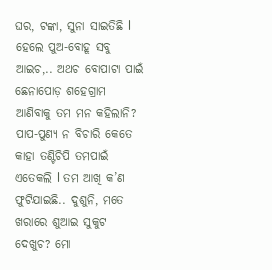ଘର, ଟଙ୍କା, ସୁନା ସାଇତିଛି l ହେଲେ ପୁଅ-ବୋହୂ ସବୁ ଆଇଚ,.. ଅଥଚ ବୋପାଟା ପାଇଁ ଛେନାପୋଡ଼ ଶହେଗ୍ରାମ ଆଣିବାକୁ ତମ ମନ କହିଲାନି? ପାପ-ପୁଣ୍ୟ ନ ବିଚାରି କେତେ କାହା ତଣ୍ଟିଚିପି ତମପାଇଁ ଏତେକଲି l ତମ ଆଖି କ’ଣ ଫୁଟିଯାଇଛି.. ଦୁଶୁନି, ମତେ ଖରାରେ ଶୁଆଇ ସୁକୁଟ ଦେଖୁଚ? ମୋ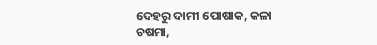ଦେହରୁ ଦାମୀ ପୋଷାକ, କଳା ଚଷମା,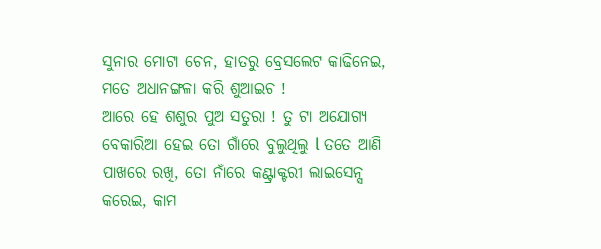ସୁନାର ମୋଟା ଚେନ, ହାତରୁ ବ୍ରେସଲେଟ କାଢିନେଇ, ମତେ ଅଧାନଙ୍ଗଳା କରି ଶୁଆଇଚ !
ଆରେ ହେ ଶଶୁର ପୁଅ ସତୁରା ! ତୁ ଟା ଅଯୋଗ୍ୟ ବେକାରିଆ ହେଇ ତୋ ଗାଁରେ ବୁଲୁଥିଲୁ l ତତେ ଆଣି ପାଖରେ ରଖି, ତୋ ନାଁରେ କଣ୍ଟ୍ରାକ୍ଟରୀ ଲାଇସେନ୍ସ କରେଇ, କାମ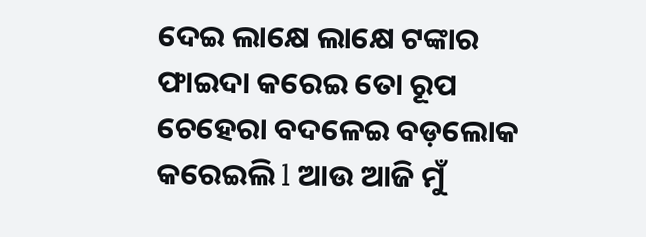ଦେଇ ଲାକ୍ଷେ ଲାକ୍ଷେ ଟଙ୍କାର ଫାଇଦା କରେଇ ତୋ ରୂପ ଚେହେରା ବଦଳେଇ ବଡ଼ଲୋକ କରେଇଲି l ଆଉ ଆଜି ମୁଁ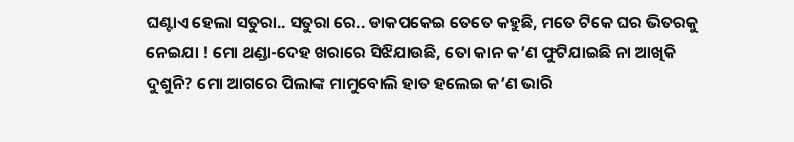ଘଣ୍ଟାଏ ହେଲା ସତୁରା.. ସତୁରା ରେ.. ଡାକପକେଇ ତେତେ କହୁଛି, ମତେ ଟିକେ ଘର ଭିତରକୁ ନେଇଯା ! ମୋ ଥଣ୍ଡା-ଦେହ ଖରାରେ ସିଝିଯାଉଛି, ତୋ କାନ କ’ଣ ଫୁଟିଯାଇଛି ନା ଆଖିକି ଦୁଶୁନି? ମୋ ଆଗରେ ପିଲାଙ୍କ ମାମୁବୋଲି ହାତ ହଲେଇ କ’ଣ ଭାରି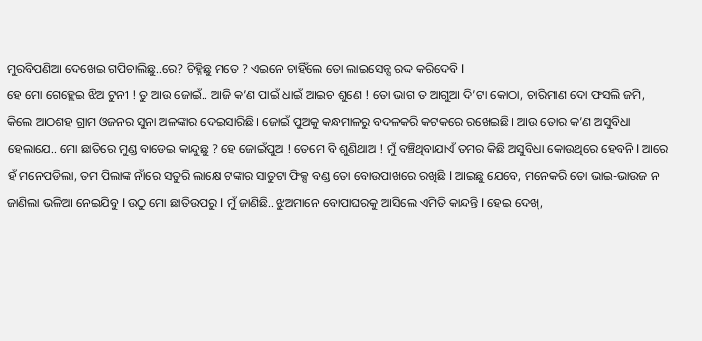ମୁରବିପଣିଆ ଦେଖେଇ ଗପିଚାଲିଛୁ..ରେ? ଚିହ୍ନିଛୁ ମତେ ? ଏଇନେ ଚାହିଁଲେ ତୋ ଲାଇସେନ୍ସ ରଦ୍ଦ କରିଦେବି l
ହେ ମୋ ଗେହ୍ଲେଇ ଝିଅ ଟୁନୀ ! ତୁ ଆଉ ଜୋଇଁ.. ଆଜି କ’ଣ ପାଇଁ ଧାଇଁ ଆଇଚ ଶୁଣେ ! ତୋ ଭାଗ ତ ଆଗୁଆ ଦି’ଟା କୋଠା, ଚାରିମାଣ ଦୋ ଫସଲି ଜମି, କିଲେ ଆଠଶହ ଗ୍ରାମ ଓଜନର ସୁନା ଅଳଙ୍କାର ଦେଇସାରିଛି। ଜୋଇଁ ପୁଅକୁ କନ୍ଧମାଳରୁ ବଦଳକରି କଟକରେ ରଖେଇଛି। ଆଉ ତୋର କ’ଣ ଅସୁବିଧା ହେଲାଯେ.. ମୋ ଛାତିରେ ମୁଣ୍ଡ ବାଡେଇ କାନ୍ଦୁଛୁ ? ହେ ଜୋଇଁପୁଅ ! ତେମେ ବି ଶୁଣିଥାଅ ! ମୁଁ ବଞ୍ଚିଥିବାଯାଏଁ ତମର କିଛି ଅସୁବିଧା କୋଉଥିରେ ହେବନି l ଆରେ ହଁ ମନେପଡିଲା, ତମ ପିଲାଙ୍କ ନାଁରେ ସତୁରି ଲାକ୍ଷେ ଟଙ୍କାର ସାତୁଟା ଫିକ୍ସ ବଣ୍ଡ ତୋ ବୋଉପାଖରେ ରଖିଛି l ଆଇଛୁ ଯେବେ, ମନେକରି ତୋ ଭାଇ-ଭାଉଜ ନ ଜାଣିଲା ଭଳିଆ ନେଇଯିବୁ l ଉଠୁ ମୋ ଛାତିଉପରୁ l ମୁଁ ଜାଣିଛି.. ଝୁଅମାନେ ବୋପାଘରକୁ ଆସିଲେ ଏମିତି କାନ୍ଦନ୍ତି l ହେଇ ଦେଖ୍,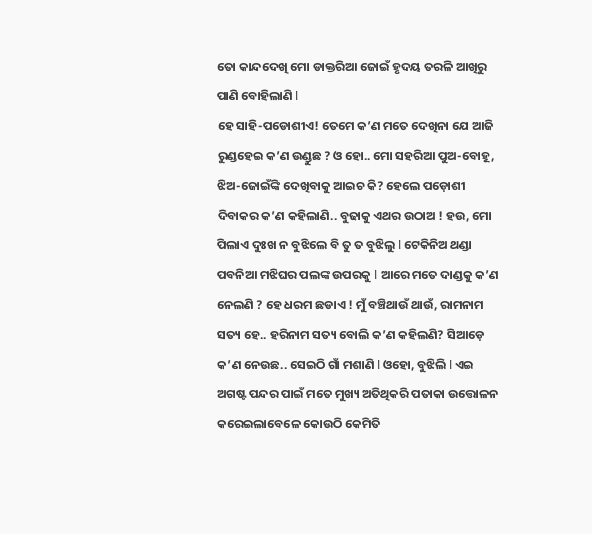ତୋ କାନ୍ଦଦେଖି ମୋ ଡାକ୍ତରିଆ ଜୋଇଁ ହୃଦୟ ତରଳି ଆଖିରୁ ପାଣି ବୋହିଲାଣି l
ହେ ସାହି-ପଡୋଶୀଏ! ତେମେ କ’ଣ ମତେ ଦେଖିନା ଯେ ଆଜି ରୁଣ୍ଡହେଇ କ’ଣ ଉଣ୍ଡୁଛ ? ଓ ହୋ.. ମୋ ସହରିଆ ପୁଅ-ବୋହୂ, ଝିଅ-ଜୋଇଁଙ୍କି ଦେଖିବାକୁ ଆଇଚ କି? ହେଲେ ପଡ଼ୋଶୀ ଦିବାକର କ’ଣ କହିଲାଣି.. ବୁଢାକୁ ଏଥର ଉଠାଅ ! ହଉ, ମୋ ପିଲାଏ ଦୁଃଖ ନ ବୁଝିଲେ ବି ତୁ ତ ବୁଝିଲୁ l ଟେକିନିଅ ଥଣ୍ଡା ପବନିଆ ମଝିଘର ପଲଙ୍କ ଉପରକୁ l ଆରେ ମତେ ଦାଣ୍ଡକୁ କ’ଣ ନେଲଣି ? ହେ ଧରମ ଛଡାଏ ! ମୁଁ ବଞ୍ଚିଥାଉଁ ଥାଉଁ, ରାମନାମ ସତ୍ୟ ହେ.. ହରିନାମ ସତ୍ୟ ବୋଲି କ’ଣ କହିଲଣି? ସିଆଡ଼େ କ’ଣ ନେଉଛ.. ସେଇଠି ଗାଁ ମଶାଣି l ଓହୋ, ବୁଝିଲି l ଏଇ ଅଗଷ୍ଟ ପନ୍ଦର ପାଇଁ ମତେ ମୁଖ୍ୟ ଅତିଥିକରି ପତାକା ଉତ୍ତୋଳନ କରେଇଲାବେଳେ କୋଉଠି କେମିତି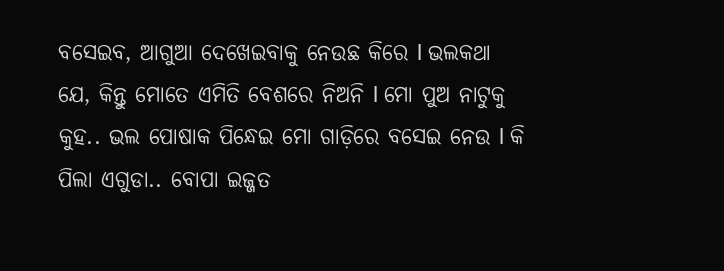ବସେଇବ, ଆଗୁଆ ଦେଖେଇବାକୁ ନେଉଛ କିରେ l ଭଲକଥା ଯେ, କିନ୍ତୁ ମୋତେ ଏମିତି ବେଶରେ ନିଅନି l ମୋ ପୁଅ ନାଟୁକୁ କୁହ.. ଭଲ ପୋଷାକ ପିନ୍ଧେଇ ମୋ ଗାଡ଼ିରେ ବସେଇ ନେଉ l କି ପିଲା ଏଗୁଡା.. ବୋପା ଇଜ୍ଜତ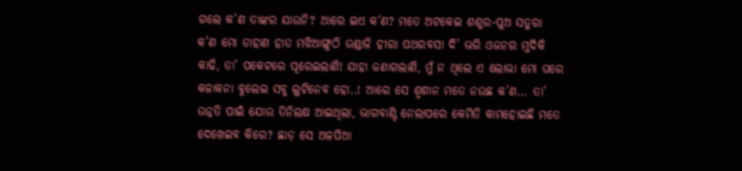ଗଲେ କ’ଣ ତାଙ୍କର ଯାଉନି? ଆରେ ଇଏ କ’ଣ? ମତେ ଅଟକେଇ ଶଶୁର-ପୁଅ ସତୁରା କ’ଣ ମୋ ଡାହାଣ ହାତ ମଝିଆଙ୍ଗୁଠି ଉଣ୍ଡାଳି ହୀରା ପଥରବସା ଦି’ ଭରି ଓଜନର ମୁଦିକି କାଢି, ତା’ ପକେଟରେ ପୂରେଇଲାଣି! ଯାହା ଜଣାଗଲାଣି, ମୁଁ ନ ଥିଲେ ଏ ଲୋଭା ମୋ ଘରେ କଳାକନା ବୁଲେଇ ସବୁ ଲୁଟିନେବ ହୋ..! ଆରେ ସେ ଶ୍ମଶାନ ମତେ ନଉଛ କ’ଣ… ତା’ ଉନ୍ନତି ପାଇଁ ଯୋଉ ତିନିଲକ୍ଷ ଆଇଥିଲା, ଭାଗବାଣ୍ଟି ନେଲାପରେ କେମିତି କାମହୋଇଛି ମତେ ଦେଖେଇବ କିରେ? ଛାଡ଼ ସେ ଅଳପିଆ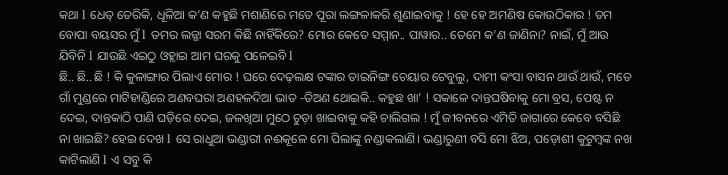କଥା l ଧେତ୍ ତେରିକି, ଧୂଳିଆ କ’ଣ କହୁଛି ମଶାଣିରେ ମତେ ପୂରା ଲଙ୍ଗଳାକରି ଶୁଣାଇବାକୁ ! ହେ ହେ ଅମଣିଷ କୋଉଠିକାର ! ତମ ବୋପା ବୟସର ମୁଁ l ତମର ଲଜ୍ଜା ସରମ କିଛି ନାହିଁକିରେ? ମୋର କେତେ ସମ୍ମାନ.. ପାୱାର.. ତେମେ କ’ଣ ଜାଣିନା? ନାଇଁ, ମୁଁ ଆଉ ଯିବିନି l ଯାଉଛି ଏଇଠୁ ଓହ୍ଲାଇ ଆମ ଘରକୁ ପଳେଇବି l
ଛି.. ଛି.. ଛି ! କି କୁଳାଙ୍ଗାର ପିଲାଏ ମୋର ! ଘରେ ଦେଢ଼ଲକ୍ଷ ଟଙ୍କାର ଡାଇନିଙ୍ଗ ଚେୟାର ଟେବୁଲୁ, ଦାମୀ କଂସା ବାସନ ଥାଉଁ ଥାଉଁ, ମତେ ଗାଁ ମୁଣ୍ଡରେ ମାଟିହାଣ୍ଡିରେ ଅଣବଘରା ଅଣହଳଦିଆ ଭାତ -ତିଅଣ ଥୋଇକି.. କହୁଛ ଖା’ ! ସକାଳେ ଦାନ୍ତଘଷିବାକୁ ମୋ ବ୍ରସ, ପେଷ୍ଟ ନ ଦେଇ, ଦାନ୍ତକାଠି ପାଣି ଘଡ଼ିରେ ଦେଇ, ଜଳଖିଆ ମୁଠେ ଚୁଡ଼ା ଖାଇବାକୁ କହି ଚାଲିଗଲ ! ମୁଁ ଜୀବନରେ ଏମିତି ଜାଗାରେ କେବେ ବସିଛି ନା ଖାଇଛି? ହେଇ ଦେଖ l ସେ ରାଧୁଆ ଭଣ୍ଡାରୀ ନଈକୂଳେ ମୋ ପିଲାଙ୍କୁ ନଣ୍ଡାକଲାଣି। ଭଣ୍ଡାରୁଣୀ ବସି ମୋ ଝିଅ, ପଡ଼ୋଶୀ କୁଟୁମ୍ବଙ୍କ ନଖ କାଟିଲାଣି l ଏ ସବୁ କି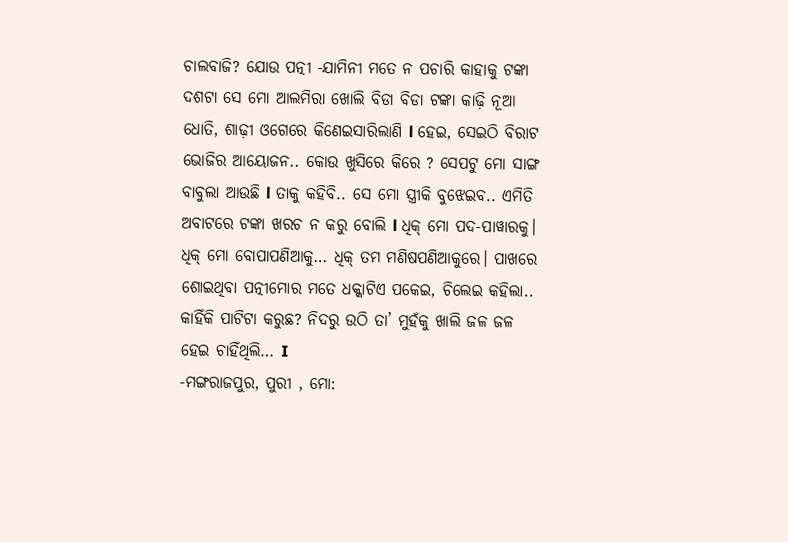ଚାଲବାଜି? ଯୋଉ ପତ୍ନୀ -ଯାମିନୀ ମତେ ନ ପଚାରି କାହାକୁ ଟଙ୍କା ଦଶଟା ସେ ମୋ ଆଲମିରା ଖୋଲି ବିଡା ବିଡା ଟଙ୍କା କାଢ଼ି ନୂଆ ଧୋତି, ଶାଢ଼ୀ ଓଗେରେ କିଣେଇସାରିଲାଣି l ହେଇ, ସେଇଠି ବିରାଟ ଭୋଜିର ଆୟୋଜନ.. କୋଉ ଖୁସିରେ କିରେ ? ସେପଟୁ ମୋ ସାଙ୍ଗ ବାବୁଲା ଆଉଛି l ତାକୁ କହିବି.. ସେ ମୋ ସ୍ତ୍ରୀକି ବୁଝେଇବ.. ଏମିତି ଅବାଟରେ ଟଙ୍କା ଖରଚ ନ କରୁ ବୋଲି l ଧିକ୍ ମୋ ପଦ-ପାୱାରକୁ। ଧିକ୍ ମୋ ବୋପାପଣିଆକୁ… ଧିକ୍ ତମ ମଣିଷପଣିଆକୁରେ। ପାଖରେ ଶୋଇଥିବା ପତ୍ନୀମୋର ମତେ ଧକ୍କାଟିଏ ପକେଇ, ଚିଲେଇ କହିଲା.. କାହିଁକି ପାଟିଟା କରୁଛ? ନିଦରୁ ଉଠି ତା’ ମୁହଁକୁ ଖାଲି ଜଳ ଜଳ ହେଇ ଚାହିଁଥିଲି… I
-ମଙ୍ଗରାଜପୁର, ପୁରୀ , ମୋ: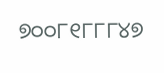୭୦୦୮୧୮୮୮୪୭